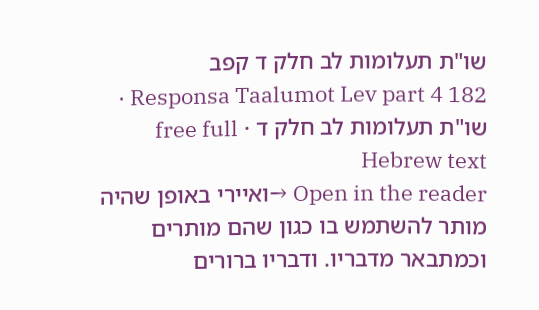שו"ת תעלומות לב חלק ד קפב
Responsa Taalumot Lev part 4 182 · שו"ת תעלומות לב חלק ד · free full Hebrew text
Open in the reader →ואיירי באופן שהיה מותר להשתמש בו כגון שהם מותרים וכמתבאר מדבריו. ודבריו ברורים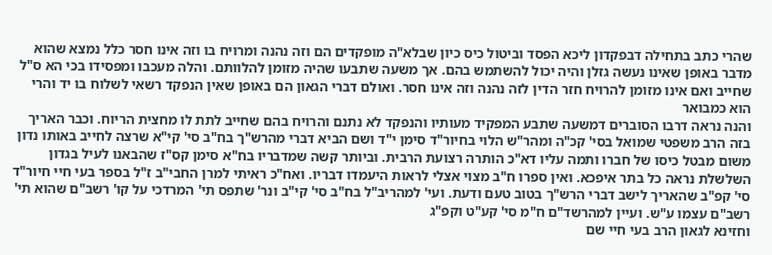שהרי כתב בתחילה דבפקדון ליכא הפסד וביטול כיס כיון שבלא"ה מופקדים הם וזה נהנה ומרויח בו וזה אינו חסר כלל נמצא שהוא מדבר באופן שאינו נעשה גזלן והיה יכול להשתמש בהם. אך משעה שתבעו שהיה מזומן להלוותם. והלה מעכבו ומפסידו בכי הא ס"ל שחייב ואם אינו מזומן להרויח חזר הדין לזה נהנה וזה אינו חסר. ואולם דברי הגאון הם באופן שאין הנפקד רשאי לשלוח בו יד והרי הוא כמבואר
והנה נראה דרבו הסוברים דמשעה שתבע המפקיד מעותיו והנפקד לא נתנם והרויח בהם שחייב לתת לו מחצית הריוח. וכבר האריך בזה הרב משפטי שמואל בסי' קכ"ה ומהר"ש הלוי בחיור"ד סימן י"ד ושם הביא דברי מהרש"ך בח"ב סי' קי"א שרצה לחייב באותו נדון משום מבטל כיסו של חברו ותמה עליו דא"כ הותרה רצועת הרבית. וביותר קשה שמדבריו בח"א סימן קס"ז שהבאנו לעיל בגדון השלשלת נראה כל בתר איפכא. ואין ספרו ח"ב מצוי אצלי לראות היעמדו דבריו. ואח"כ ראיתי למרן החבי"ב ז"ל בספר בעי חיי חיור"ד סי' קפ"ב שהאריך לישב דברי הרש"ך בטוב טעם ודעת. ועי' למהריב"ל בח"ב סי' קי"ב ונר' שתפס תי' המרדכי על קו' רשב"ם שהוא תי' רשב"ם עצמו ע"ש. ועיין למהרשד"ם ח"מ סי' קע"ט וקפ"ג
וחזינא לגאון הרב בעי חיי שם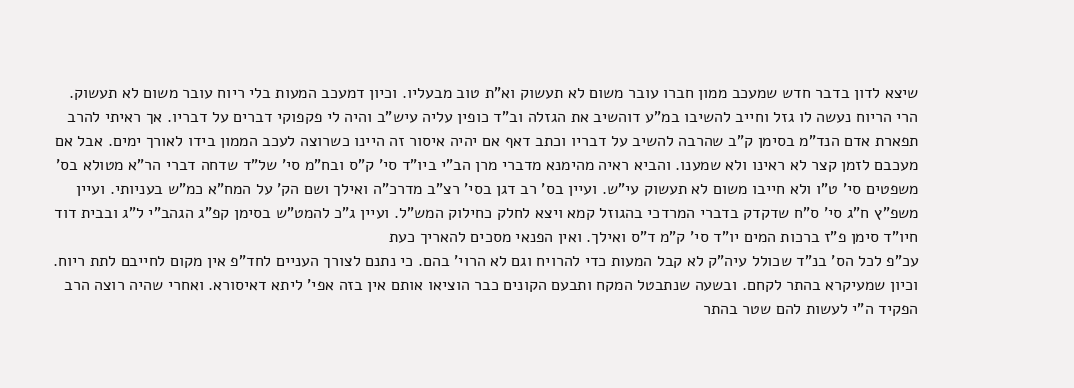שיצא לדון בדבר חדש שמעכב ממון חברו עובר משום לא תעשוק וא"ת טוב מבעליו. וכיון דמעכב המעות בלי ריוח עובר משום לא תעשוק. הרי הריוח נעשה לו גזל וחייב להשיבו במ"ע דוהשיב את הגזלה וב"ד כופין עליה עיש"ב והיה לי פקפוקי דברים על דבריו. אך ראיתי להרב תפארת אדם הנד"מ בסימן ק"ב שהרבה להשיב על דבריו וכתב דאף אם יהיה איסור זה היינו כשרוצה לעכב הממון בידו לאורך ימים. אבל אם מעכבם לזמן קצר לא ראינו ולא שמענו. והביא ראיה מהימנא מדברי מרן הב"י ביו"ד סי' ק"ס ובח"מ סי' של"ד שדחה דברי הר"א מטולא בס' משפטים סי' ט"ו ולא חייבו משום לא תעשוק עי"ש. ועיין בס' רב דגן בסי' רצ"ב מדרכ"ה ואילך ושם הק' על המח"א כמ"ש בעניותי. ועיין משפ"ץ ח"ג סי' ס"ח שדקדק בדברי המרדכי בהגוזל קמא ויצא לחלק כחילוק המש"ל. ועיין ג"כ להמט"ש בסימן קפ"ג הגהב"י ל"ג ובבית דוד חיו"ד סימן פ"ז ברכות המים יו"ד סי' ק"מ ד"ס ואילך. ואין הפנאי מסכים להאריך כעת
עכ"פ לכל הס' בנ"ד שכולל עיה"ק לא קבל המעות כדי להרויח וגם לא הרוי' בהם. כי נתנם לצורך העניים לחד"פ אין מקום לחייבם לתת ריוח. וכיון שמעיקרא בהתר לקחם. ובשעה שנתבטל המקח ותבעם הקונים כבר הוציאו אותם אין בזה אפי' ליתא דאיסורא. ואחרי שהיה רוצה הרב הפקיד ה"י לעשות להם שטר בהתר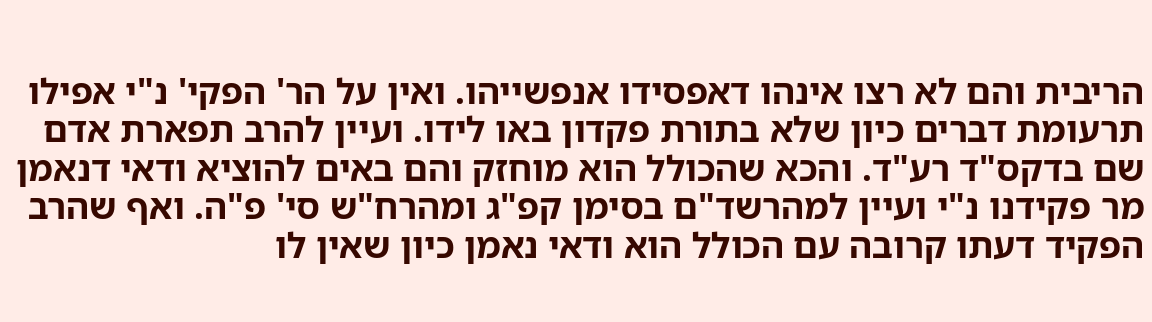הריבית והם לא רצו אינהו דאפסידו אנפשייהו. ואין על הר' הפקי' נ"י אפילו תרעומת דברים כיון שלא בתורת פקדון באו לידו. ועיין להרב תפארת אדם שם בדקס"ד רע"ד. והכא שהכולל הוא מוחזק והם באים להוציא ודאי דנאמן מר פקידנו נ"י ועיין למהרשד"ם בסימן קפ"ג ומהרח"ש סי' פ"ה. ואף שהרב הפקיד דעתו קרובה עם הכולל הוא ודאי נאמן כיון שאין לו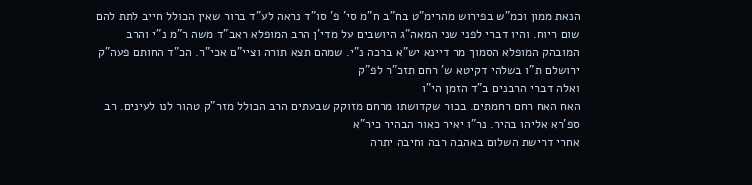הנאת ממון וכמ"ש בפירוש מהרימ"ט בח"ב ח"מ סי' פ' סו"ד נראה לע"ד ברור שאין הכולל חייב לתת להם שום ריוח. והיו דברי לפני שני המאה"ג היושבים על מדי'ן הרב המופלא ראב"ד משה ר"מ נ"י והרב המובהק המופלא הסמוך מר דיינא יש"א ברכה נ"י. שמהם תצא תורה וציי"ם אכי"ר. הכ"ד החותם פעה"ק ירושלם ת"ו בשלהי דקיטא ש' רחם תזכ"ר לפ"ק
ואלה דברי הרבנים ב"ד הזמן הי"ו
האח האח רחם רחמתים. בכור שקדושתו מרחם מזוקק שבעתים הרב הכולל מזר"ק טהור לנו לעינים. רב ספ'רא אליהו בהיר. נר"ו יאיר כאור הבהיר כיר"א
אחרי דרישת השלום באהבה רבה וחיבה יתרה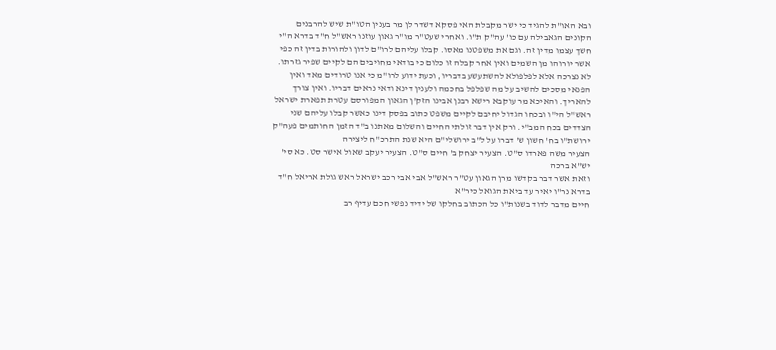ובא האו"ת להגיד כי ישר מקבלת האי פסקא דשדר לן מר בענין הטו"ת שיש להרבנים הקונים הגאבילה עם כו' עה"ק ת"ו. ואחרי שעט"ר מו"ר גאון עוזנו ראש"ל ח"ד בדרא ה"י חשך עצמו מדין זה. וגם את משפטנו מאסו. קבלו עליהם לרו"ם לדון ולהורות בדין זה כפי אשר יורוהו מן השמים ואין אחר קבלה זו כלום כי בודאי מחויבים הם לקיים שפיר גזרתו. לא נצרכה אלא לפלפולא להשתעשע בדבריו, וכעת ידוע לרו"מ כי אנו טרודים מאד ואין הפנאי מסכים להשיב על מה שפלפל בחכמה ולענין דינא ודאי נראים דבריו. ואין צורך להאריך. והאיכא מר עוקבא רישא רבנן אבינו הזק'ן הגאון המפורסם עטרת תפארת ישראל ראש"ל הי"ו ובכחו הגדול יחיבם לקיים משפט כתוב בפסק דינו כאשר קבלו עליהם שני הצדדים בכח המב"י. ורק אין דבר זולתי החיים והשלום מאתנו ב"ד הזמן החותמים פעה"ק ירושת"ו בח' חשון ש' דברו על ל"ב ירושלי"ם היא שנת התרכ"ח ליצירה
הצעיר משה פארדו ס"ט. הצעיר יצחק ב' חיים ס"ט. הצעיר יעקב שאול אישר סט. כא סי' יש"א ברכה
וזאת אשר דבר בקדשו מרן הגאון עט"ר ראש"ל אבי אבי רכב ישראל ראש גולת אריאל ח"ד בדרא נר"ו יאיר עד ביאת הגואל כיר"א
חיים מדבר לדוד בשנות"ו כל הכתוב בחלקו של ידיד נפשי חכם עדיף רב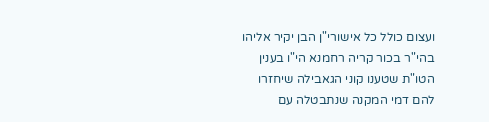ועצום כולל כל אישורי"ן הבן יקיר אליהו בהי"ר בכור קריה רחמנא הי"ו בענין הטו"ת שטענו קוני הגאבילה שיחזרו להם דמי המקנה שנתבטלה עם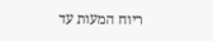ריוח המעות עד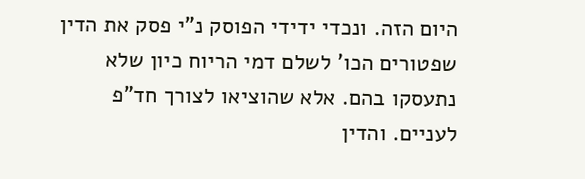היום הזה. ונכדי ידידי הפוסק נ"י פסק את הדין שפטורים הכו' לשלם דמי הריוח כיון שלא נתעסקו בהם. אלא שהוציאו לצורך חד"פ לעניים. והדין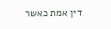דין אמת כאשר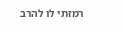רמזתי לו להרב